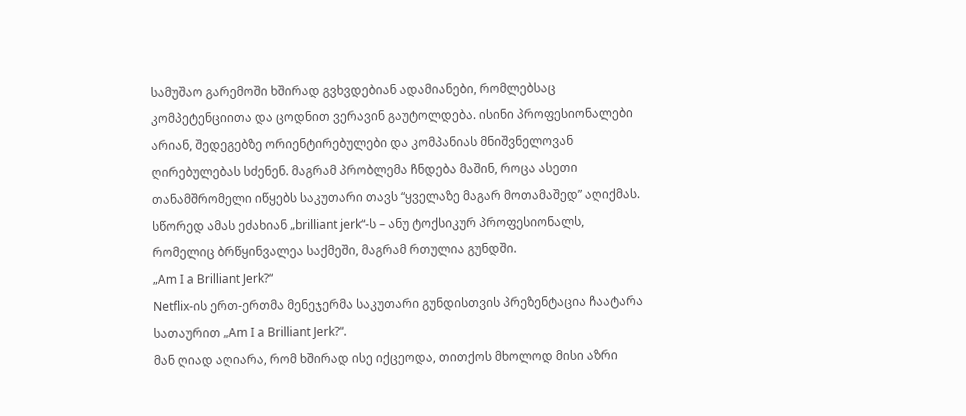სამუშაო გარემოში ხშირად გვხვდებიან ადამიანები, რომლებსაც კომპეტენციითა და ცოდნით ვერავინ გაუტოლდება. ისინი პროფესიონალები არიან, შედეგებზე ორიენტირებულები და კომპანიას მნიშვნელოვან ღირებულებას სძენენ. მაგრამ პრობლემა ჩნდება მაშინ, როცა ასეთი თანამშრომელი იწყებს საკუთარი თავს “ყველაზე მაგარ მოთამაშედ” აღიქმას. სწორედ ამას ეძახიან „brilliant jerk“-ს – ანუ ტოქსიკურ პროფესიონალს, რომელიც ბრწყინვალეა საქმეში, მაგრამ რთულია გუნდში.
„Am I a Brilliant Jerk?“
Netflix-ის ერთ-ერთმა მენეჯერმა საკუთარი გუნდისთვის პრეზენტაცია ჩაატარა სათაურით „Am I a Brilliant Jerk?“.
მან ღიად აღიარა, რომ ხშირად ისე იქცეოდა, თითქოს მხოლოდ მისი აზრი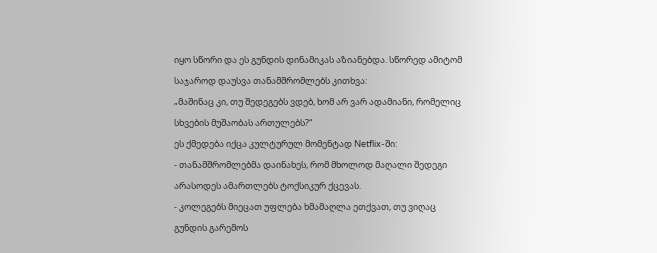იყო სწორი და ეს გუნდის დინამიკას აზიანებდა. სწორედ ამიტომ საჯაროდ დაუსვა თანამშრომლებს კითხვა:
„მაშინაც კი, თუ შედეგებს ვდებ, ხომ არ ვარ ადამიანი, რომელიც სხვების მუშაობას ართულებს?“
ეს ქმედება იქცა კულტურულ მომენტად Netflix-ში:
- თანამშრომლებმა დაინახეს, რომ მხოლოდ მაღალი შედეგი არასოდეს ამართლებს ტოქსიკურ ქცევას.
- კოლეგებს მიეცათ უფლება ხმამაღლა ეთქვათ, თუ ვიღაც გუნდის გარემოს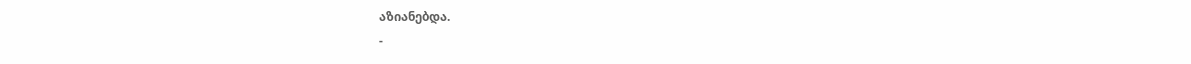აზიანებდა.
-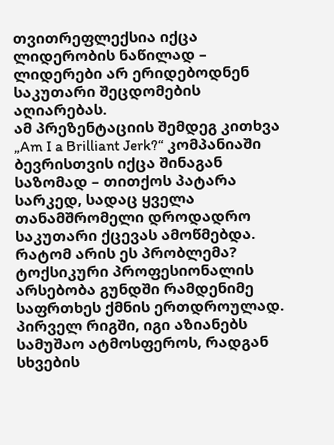თვითრეფლექსია იქცა ლიდერობის ნაწილად – ლიდერები არ ერიდებოდნენ საკუთარი შეცდომების აღიარებას.
ამ პრეზენტაციის შემდეგ კითხვა „Am I a Brilliant Jerk?“ კომპანიაში ბევრისთვის იქცა შინაგან საზომად – თითქოს პატარა სარკედ, სადაც ყველა თანამშრომელი დროდადრო საკუთარი ქცევას ამოწმებდა.
რატომ არის ეს პრობლემა?
ტოქსიკური პროფესიონალის არსებობა გუნდში რამდენიმე საფრთხეს ქმნის ერთდროულად. პირველ რიგში, იგი აზიანებს სამუშაო ატმოსფეროს, რადგან სხვების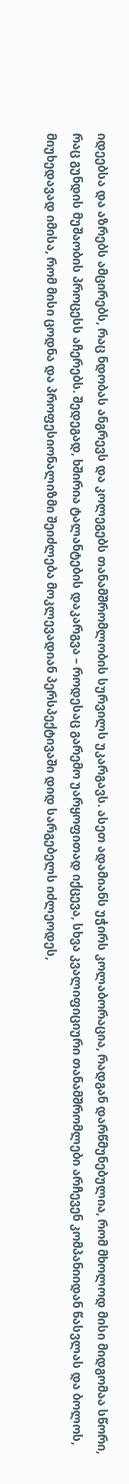იდეებსა და აზრებს ამცირებს, რაც ნდობას ანგრევს და კოლეგებს თანამშრომლობის სურვილს უკარგავს. ასეთ ადამიანს უჭირს კოლაბორაცია, რადგან დარწმუნებულია, რომ მხოლოდ მისი მიდგომაა სწორი, რაც გუნდის მუშაობის პროცესს აჩერებს. შედეგად, ხშირია ტალანტების დაკარგვა – როდესაც გარემო უარყოფითად იქცევა, სხვა კვალიფიციური თანამშრომლები არჩევენ კომპანიიდან წასვლას და ბოლოს, მიუხედავად იმისა, რომ მისი ცოდნა და პროფესიონალიზმი შეიძლება მოკლევადიან პერსპექტივაში დიდ სარგებელს იძლეოდეს,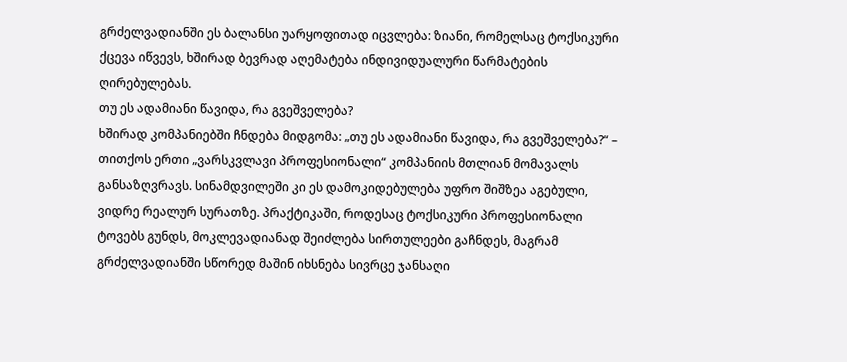გრძელვადიანში ეს ბალანსი უარყოფითად იცვლება: ზიანი, რომელსაც ტოქსიკური ქცევა იწვევს, ხშირად ბევრად აღემატება ინდივიდუალური წარმატების ღირებულებას.
თუ ეს ადამიანი წავიდა, რა გვეშველება?
ხშირად კომპანიებში ჩნდება მიდგომა: „თუ ეს ადამიანი წავიდა, რა გვეშველება?“ – თითქოს ერთი „ვარსკვლავი პროფესიონალი“ კომპანიის მთლიან მომავალს განსაზღვრავს. სინამდვილეში კი ეს დამოკიდებულება უფრო შიშზეა აგებული, ვიდრე რეალურ სურათზე. პრაქტიკაში, როდესაც ტოქსიკური პროფესიონალი ტოვებს გუნდს, მოკლევადიანად შეიძლება სირთულეები გაჩნდეს, მაგრამ გრძელვადიანში სწორედ მაშინ იხსნება სივრცე ჯანსაღი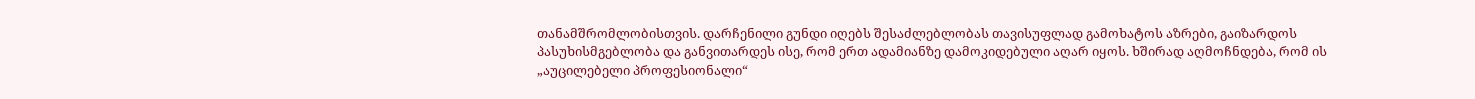თანამშრომლობისთვის. დარჩენილი გუნდი იღებს შესაძლებლობას თავისუფლად გამოხატოს აზრები, გაიზარდოს პასუხისმგებლობა და განვითარდეს ისე, რომ ერთ ადამიანზე დამოკიდებული აღარ იყოს. ხშირად აღმოჩნდება, რომ ის „აუცილებელი პროფესიონალი“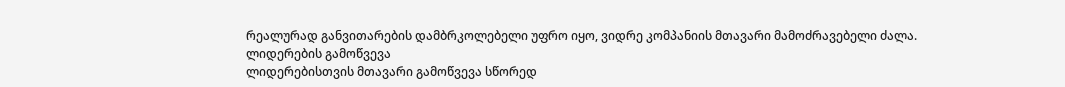რეალურად განვითარების დამბრკოლებელი უფრო იყო, ვიდრე კომპანიის მთავარი მამოძრავებელი ძალა.
ლიდერების გამოწვევა
ლიდერებისთვის მთავარი გამოწვევა სწორედ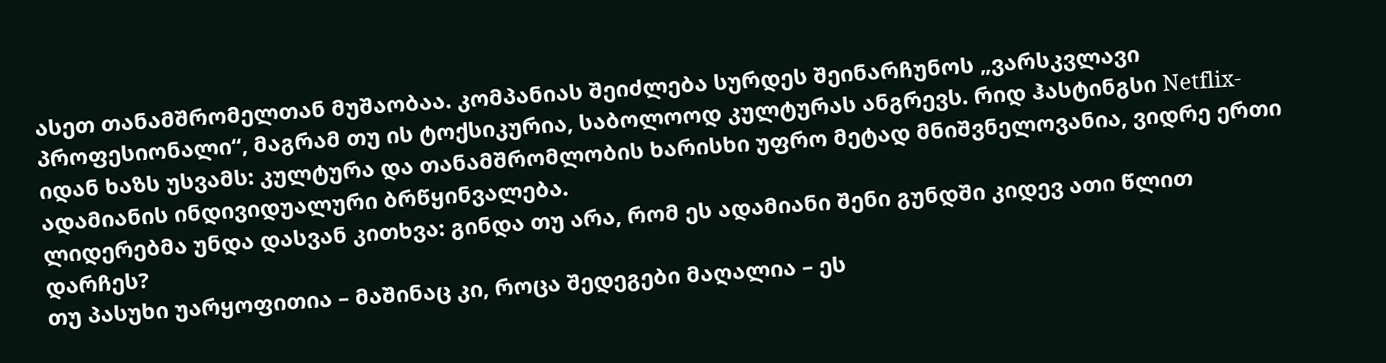ასეთ თანამშრომელთან მუშაობაა. კომპანიას შეიძლება სურდეს შეინარჩუნოს „ვარსკვლავი პროფესიონალი“, მაგრამ თუ ის ტოქსიკურია, საბოლოოდ კულტურას ანგრევს. რიდ ჰასტინგსი Netflix-იდან ხაზს უსვამს: კულტურა და თანამშრომლობის ხარისხი უფრო მეტად მნიშვნელოვანია, ვიდრე ერთი ადამიანის ინდივიდუალური ბრწყინვალება.
ლიდერებმა უნდა დასვან კითხვა: გინდა თუ არა, რომ ეს ადამიანი შენი გუნდში კიდევ ათი წლით დარჩეს?
თუ პასუხი უარყოფითია – მაშინაც კი, როცა შედეგები მაღალია – ეს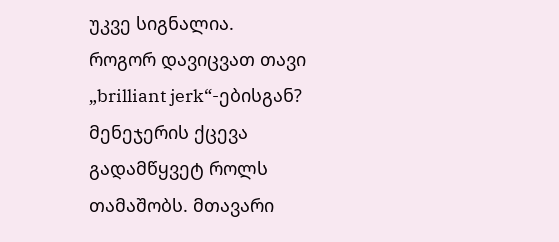უკვე სიგნალია.
როგორ დავიცვათ თავი „brilliant jerk“-ებისგან?
მენეჯერის ქცევა გადამწყვეტ როლს თამაშობს. მთავარი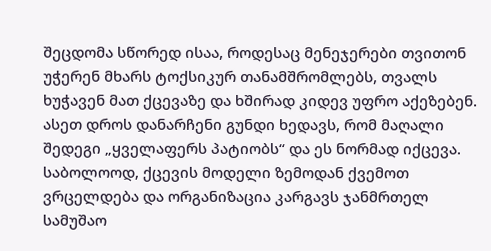შეცდომა სწორედ ისაა, როდესაც მენეჯერები თვითონ უჭერენ მხარს ტოქსიკურ თანამშრომლებს, თვალს ხუჭავენ მათ ქცევაზე და ხშირად კიდევ უფრო აქეზებენ. ასეთ დროს დანარჩენი გუნდი ხედავს, რომ მაღალი შედეგი „ყველაფერს პატიობს“ და ეს ნორმად იქცევა. საბოლოოდ, ქცევის მოდელი ზემოდან ქვემოთ ვრცელდება და ორგანიზაცია კარგავს ჯანმრთელ სამუშაო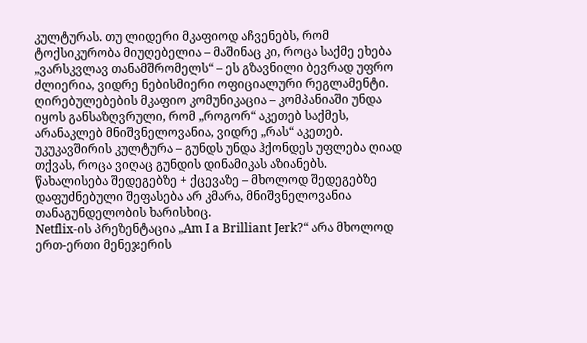კულტურას. თუ ლიდერი მკაფიოდ აჩვენებს, რომ ტოქსიკურობა მიუღებელია – მაშინაც კი, როცა საქმე ეხება „ვარსკვლავ თანამშრომელს“ – ეს გზავნილი ბევრად უფრო ძლიერია, ვიდრე ნებისმიერი ოფიციალური რეგლამენტი.
ღირებულებების მკაფიო კომუნიკაცია – კომპანიაში უნდა იყოს განსაზღვრული, რომ „როგორ“ აკეთებ საქმეს, არანაკლებ მნიშვნელოვანია, ვიდრე „რას“ აკეთებ.
უკუკავშირის კულტურა – გუნდს უნდა ჰქონდეს უფლება ღიად თქვას, როცა ვიღაც გუნდის დინამიკას აზიანებს.
წახალისება შედეგებზე + ქცევაზე – მხოლოდ შედეგებზე დაფუძნებული შეფასება არ კმარა, მნიშვნელოვანია თანაგუნდელობის ხარისხიც.
Netflix-ის პრეზენტაცია „Am I a Brilliant Jerk?“ არა მხოლოდ ერთ-ერთი მენეჯერის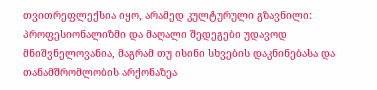თვითრეფლექსია იყო, არამედ კულტურული გზავნილი: პროფესიონალიზმი და მაღალი შედეგები უდავოდ მნიშვნელოვანია, მაგრამ თუ ისინი სხვების დაკნინებასა და თანამშრომლობის არქონაზეა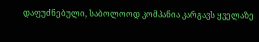დაფუძნებული, საბოლოოდ კომპანია კარგავს ყველაზე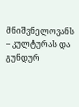მნიშვნელოვანს – კულტურას და გუნდურ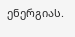ენერგიას.